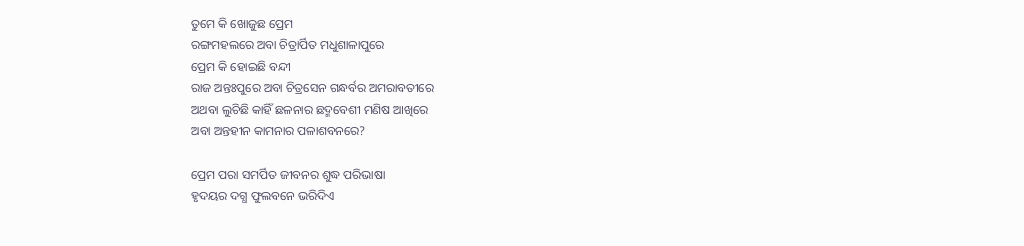ତୁମେ କି ଖୋଜୁଛ ପ୍ରେମ
ରଙ୍ଗମହଲରେ ଅବା ଚିତ୍ରାର୍ପିତ ମଧୁଶାଳାପୁରେ
ପ୍ରେମ କି ହୋଇଛି ବନ୍ଦୀ
ରାଜ ଅନ୍ତଃପୁରେ ଅବା ଚିତ୍ରସେନ ଗନ୍ଧର୍ବର ଅମରାବତୀରେ
ଅଥବା ଲୁଚିଛି କାହିଁ ଛଳନାର ଛଦ୍ମବେଶୀ ମଣିଷ ଆଖିରେ
ଅବା ଅନ୍ତହୀନ କାମନାର ପଳାଶବନରେ?

ପ୍ରେମ ପରା ସମର୍ପିତ ଜୀବନର ଶୁଦ୍ଧ ପରିଭାଷା
ହୃଦୟର ଦଗ୍ଧ ଫୁଲବନେ ଭରିଦିଏ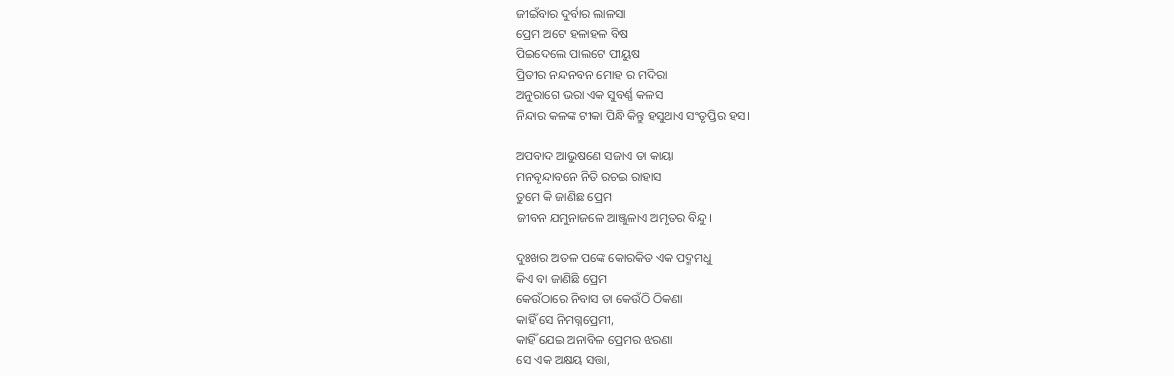ଜୀଇଁବାର ଦୁର୍ବାର ଲାଳସା
ପ୍ରେମ ଅଟେ ହଳାହଳ ବିଷ
ପିଇଦେଲେ ପାଲଟେ ପୀୟୁଷ
ପ୍ରିତୀର ନନ୍ଦନବନ ମୋହ ର ମଦିରା
ଅନୁରାଗେ ଭରା ଏକ ସୁବର୍ଣ୍ଣ କଳସ
ନିନ୍ଦାର କଳଙ୍କ ଟୀକା ପିନ୍ଧି କିନ୍ତୁ ହସୁଥାଏ ସଂତୃପ୍ତିର ହସ।

ଅପବାଦ ଆଭୁଷଣେ ସଜାଏ ତା କାୟା
ମନବୃନ୍ଦାବନେ ନିତି ରଚଇ ରାହାସ
ତୁମେ କି ଜାଣିଛ ପ୍ରେମ
ଜୀବନ ଯମୁନାଜଳେ ଆଞ୍ଜୁଳାଏ ଅମୃତର ବିନ୍ଦୁ।

ଦୁଃଖର ଅତଳ ପଙ୍କେ କୋରକିତ ଏକ ପଦ୍ମମଧୁ
କିଏ ବା ଜାଣିଛି ପ୍ରେମ
କେଉଁଠାରେ ନିବାସ ତା କେଉଁଠି ଠିକଣା
କାହିଁ ସେ ନିମଗ୍ନପ୍ରେମୀ,
କାହିଁ ଯେଇ ଅନାବିଳ ପ୍ରେମର ଝରଣା
ସେ ଏକ ଅକ୍ଷୟ ସତ୍ତା,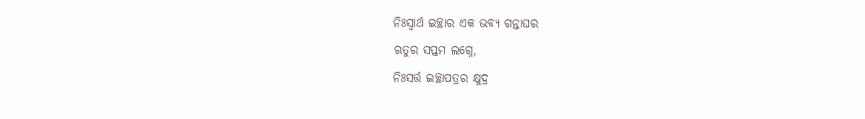ନିଃସ୍ବାର୍ଥ ଇଚ୍ଛାର ଏକ ଭବ୍ୟ ଗନ୍ତାଘର
ଋତୁର ସପ୍ତମ ଲଗ୍ନେ,
ନିଃସର୍ତ୍ତ ଇଚ୍ଛାପତ୍ରର କ୍ଷୁଦ୍ର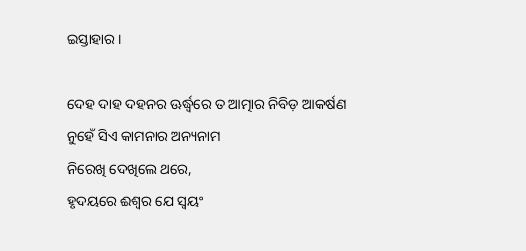ଇସ୍ତାହାର।

ଦେହ ଦାହ ଦହନର ଊର୍ଦ୍ଧ୍ବରେ ତ ଆତ୍ମାର ନିବିଡ଼ ଆକର୍ଷଣ
ନୁହେଁ ସିଏ କାମନାର ଅନ୍ୟନାମ
ନିରେଖି ଦେଖିଲେ ଥରେ,
ହୃଦୟରେ ଈଶ୍ବର ଯେ ସ୍ବୟଂ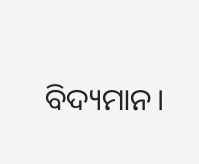ବିଦ୍ୟମାନ।